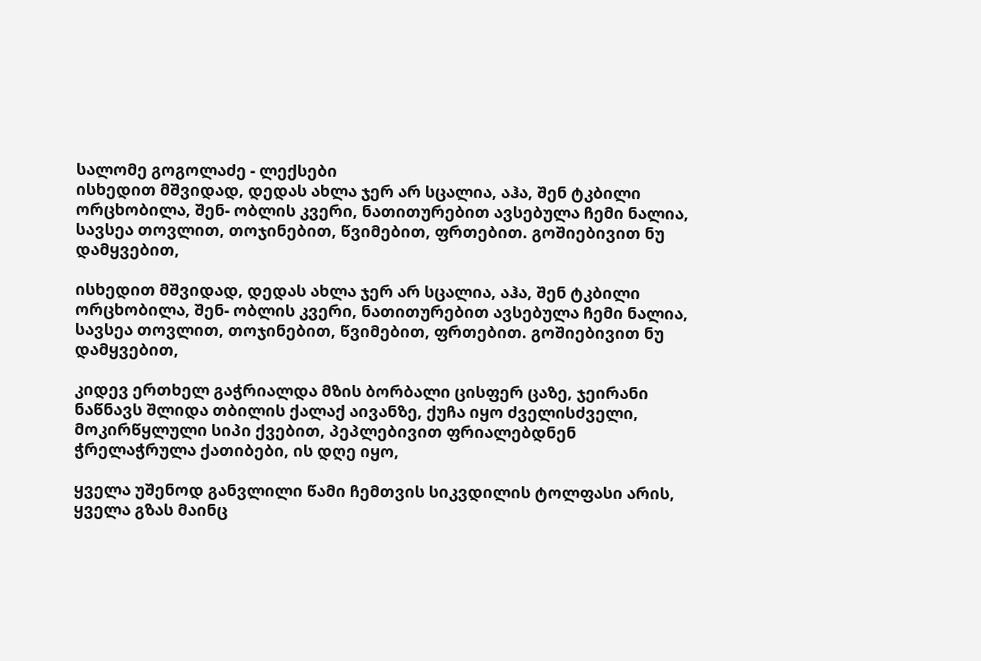სალომე გოგოლაძე - ლექსები
ისხედით მშვიდად, დედას ახლა ჯერ არ სცალია, აჰა, შენ ტკბილი ორცხობილა, შენ- ობლის კვერი, ნათითურებით ავსებულა ჩემი ნალია, სავსეა თოვლით, თოჯინებით, წვიმებით, ფრთებით. გოშიებივით ნუ დამყვებით,

ისხედით მშვიდად, დედას ახლა ჯერ არ სცალია, აჰა, შენ ტკბილი ორცხობილა, შენ- ობლის კვერი, ნათითურებით ავსებულა ჩემი ნალია, სავსეა თოვლით, თოჯინებით, წვიმებით, ფრთებით. გოშიებივით ნუ დამყვებით,

კიდევ ერთხელ გაჭრიალდა მზის ბორბალი ცისფერ ცაზე, ჯეირანი ნაწნავს შლიდა თბილის ქალაქ აივანზე, ქუჩა იყო ძველისძველი, მოკირწყლული სიპი ქვებით, პეპლებივით ფრიალებდნენ ჭრელაჭრულა ქათიბები, ის დღე იყო,

ყველა უშენოდ განვლილი წამი ჩემთვის სიკვდილის ტოლფასი არის, ყველა გზას მაინც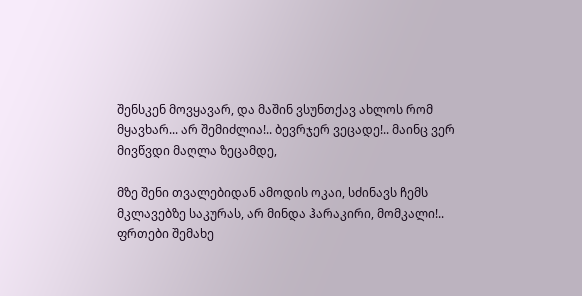შენსკენ მოვყავარ, და მაშინ ვსუნთქავ ახლოს რომ მყავხარ... არ შემიძლია!.. ბევრჯერ ვეცადე!.. მაინც ვერ მივწვდი მაღლა ზეცამდე,

მზე შენი თვალებიდან ამოდის ოკაი, სძინავს ჩემს მკლავებზე საკურას, არ მინდა ჰარაკირი, მომკალი!.. ფრთები შემახე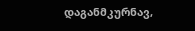დაგანმკურნავ,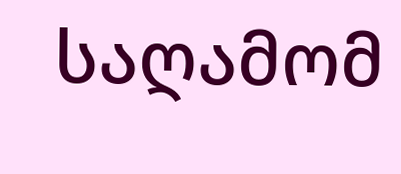საღამომ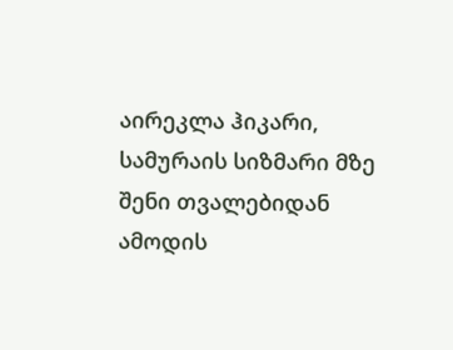აირეკლა ჰიკარი, სამურაის სიზმარი მზე შენი თვალებიდან ამოდის